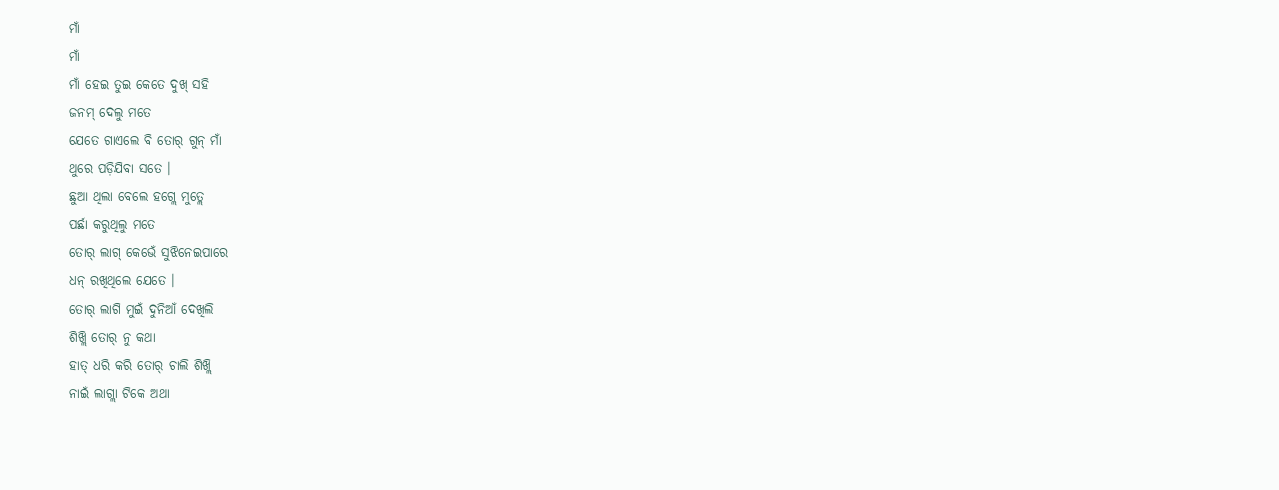ମାଁ
ମାଁ
ମାଁ ହେଇ ତୁଇ କେତେ ଦୁଖ୍ ସହି
ଜନମ୍ ଦେଲୁ ମତେ
ଯେତେ ଗାଏଲେ ବି ତୋର୍ ଗୁନ୍ ମାଁ
ଥୁରେ ପଡ଼ିଯିବା ସତେ ।
ଛୁଆ ଥିଲା ବେଲେ ହଗ୍ଲେ ମୁତ୍ଲେ
ପର୍ଛା କରୁଥିଲୁ ମତେ
ତୋର୍ ଲାଗ୍ କେଭେଁ ସୁଝିନେଇପାରେ
ଧନ୍ ରଖିଥିଲେ ଯେତେ ।
ତୋର୍ ଲାଗି ମୁଇଁ ଦୁନିଆଁ ଦେଖିଲି
ଶିଖ୍ଲି ତୋର୍ ନୁ କଥା
ହାତ୍ ଧରି କରି ତୋର୍ ଚାଲି ଶିଖ୍ଲି
ନାଇଁ ଲାଗ୍ଲା ଟିକେ ଅଥା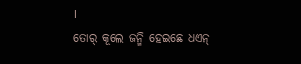।
ତୋର୍ କୂଲେ ଜନ୍ମି ହେଇଛେ ଧଏନ୍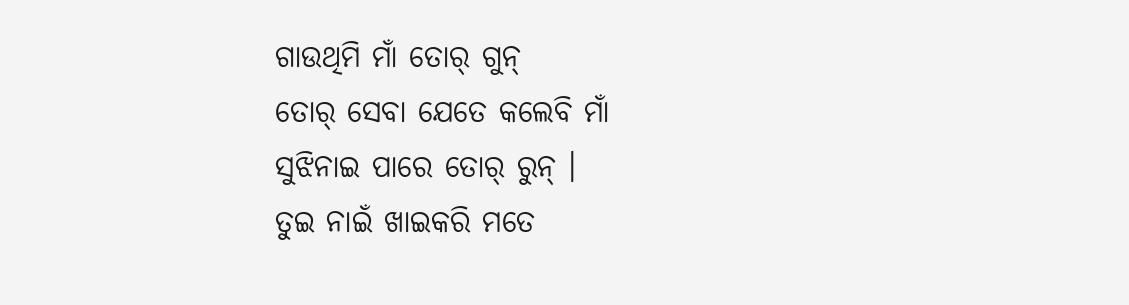ଗାଉଥିମି ମାଁ ତୋର୍ ଗୁନ୍
ତୋର୍ ସେବା ଯେତେ କଲେବି ମାଁ
ସୁଝିନାଇ ପାରେ ତୋର୍ ରୁନ୍ ।
ତୁଇ ନାଇଁ ଖାଇକରି ମତେ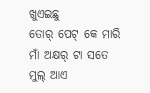ଖୁଏଇଛୁ
ତୋର୍ ପେଟ୍ କେ ମାରି
ମାଁ ଅକ୍ଷର୍ ଟା ସତେ ମୁଲ୍ ଆଏ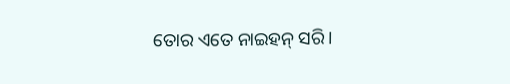ତୋର ଏତେ ନାଇହନ୍ ସରି।